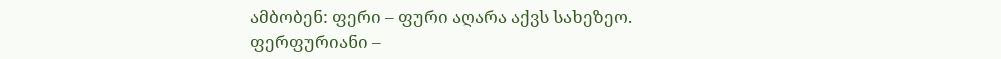ამბობენ: ფერი – ფური აღარა აქვს სახეზეო.
ფერფურიანი –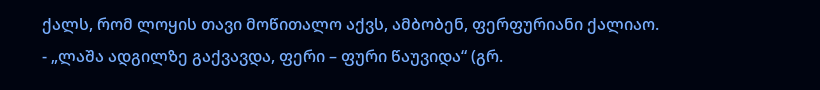ქალს, რომ ლოყის თავი მოწითალო აქვს, ამბობენ, ფერფურიანი ქალიაო.
- „ლაშა ადგილზე გაქვავდა, ფერი – ფური წაუვიდა“ (გრ.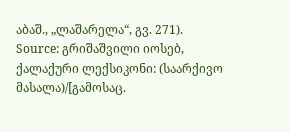აბაშ., „ლაშარელა“, გვ. 271).
Source: გრიშაშვილი იოსებ, ქალაქური ლექსიკონი: (საარქივო მასალა)/[გამოსაც.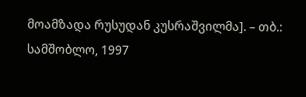მოამზადა რუსუდან კუსრაშვილმა]. – თბ.: სამშობლო, 1997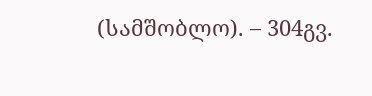(სამშობლო). – 304გვ.